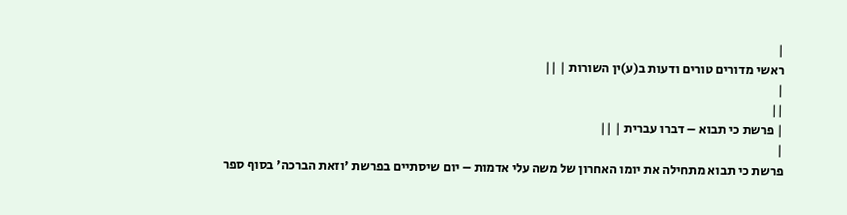|
ראשי מדורים טורים ודעות ב(ע)ין השורות | ||
|
||
| פרשת כי תבוא – דברו עברית | ||
|
פרשת כי תבוא מתחילה את יומו האחרון של משה עלי אדמות – יום שיסתיים בפרשת 'וזאת הברכה' בסוף ספר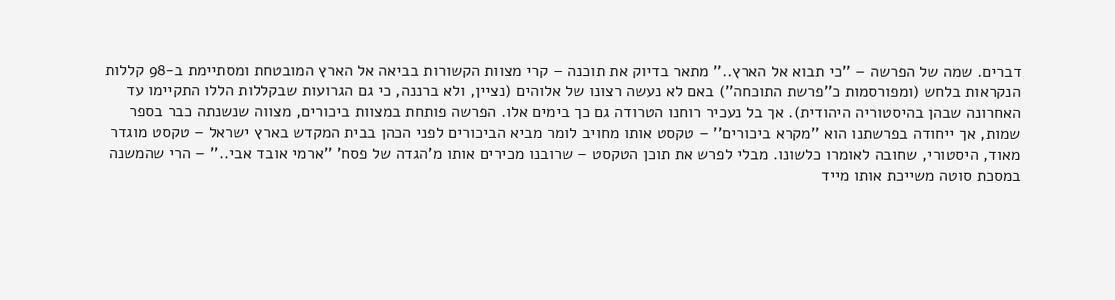דברים. שמה של הפרשה – ''כי תבוא אל הארץ..'' מתאר בדיוק את תוכנה – קרי מצוות הקשורות בביאה אל הארץ המובטחת ומסתיימת ב-98 קללות הנקראות בלחש (ומפורסמות כ''פרשת התוכחה'') באם לא נעשה רצונו של אלוהים (נציין, ולא ברננה, כי גם הגרועות שבקללות הללו התקיימו עד האחרונה שבהן בהיסטוריה היהודית). אך בל נעכיר רוחנו הטרודה גם כך בימים אלו. הפרשה פותחת במצוות ביכורים, מצווה שנשנתה כבר בספר שמות, אך ייחודה בפרשתנו הוא ''מקרא ביכורים'' – טקסט אותו מחויב לומר מביא הביכורים לפני הכהן בבית המקדש בארץ ישראל – טקסט מוגדר מאוד, היסטורי, שחובה לאומרו כלשונו. מבלי לפרש את תוכן הטקסט – שרובנו מכירים אותו מ'הגדה של פסח' ''ארמי אובד אבי..'' – הרי שהמשנה במסכת סוטה משייכת אותו מייד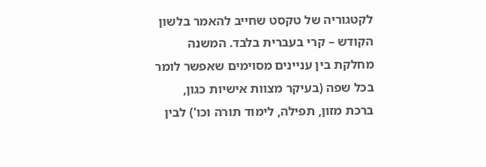לקטגוריה של טקסט שחייב להאמר בלשון הקודש – קרי בעברית בלבד. המשנה מחלקת בין עניינים מסוימים שאפשר לומר בכל שפה (בעיקר מצוות אישיות כגון, ברכת מזון, תפילה, לימוד תורה וכו') לבין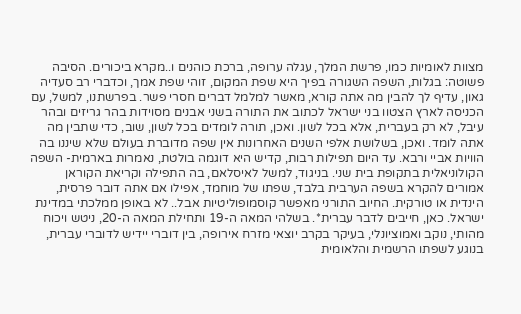מצוות לאומיות כמו, פרשת המלך, עגלה ערופה, ברכת כוהנים ו..מקרא ביכורים. הסיבה פשוטה: בגלות, השפה השגורה בפיך היא שפת המקום, זוהי שפת אמך, וכדברי רב סעדיה גאון, עדיף לך להבין מה אתה קורא, מאשר למלמל דברים חסרי פשר. בפרשתנו, למשל, עם הכניסה לארץ הצטוו בני ישראל לכתוב את התורה בשני אבנים מסוידות בהר גריזים ובהר עיבל, לא רק בעברית, אלא בכל לשון. ואכן, תורה לומדים בכל לשון, שוב, כדי שתבין מה אתה לומד. ואכן, בשלושת אלפי השנים האחרונות אין שפה מדוברת בעולם שלא שיננו בה הוויות אביי ורבא. עד היום תפילות רבות, קדיש היא דוגמה בולטת, נאמרות בארמית- השפה הקולוניאלית בתקופת בית שני. בניגוד, למשל לאיסלאם, בה התפילה וקריאת הקוראן אמורים להקרא בשפה הערבית בלבד, שפתו של מוחמד, אפילו אם אתה דובר פרסית, הינדית או טורקית. החיוב התורני מאפשר קוסמופוליטיות אבל.. לא באופן ממלכתי במדינת ישראל. כאן, חייבים לדבר עברית*. בשלהי המאה ה-19 ותחילת המאה ה-20, ניטש ויכוח מהותי, נוקב ואמוציונלי, בעיקר בקרב יוצאי מזרח אירופה, בין דוברי יידיש לדוברי עברית, בנוגע לשפתו הרשמית והלאומית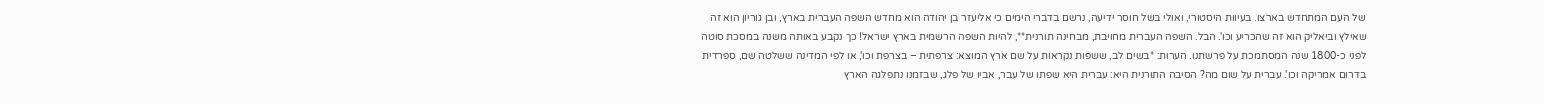של העם המתחדש בארצו. בעיוות היסטורי, ואולי בשל חוסר ידיעה, נרשם בדברי הימים כי אליעזר בן יהודה הוא מחדש השפה העברית בארץ, ובן גוריון הוא זה שאילץ וביאליק הוא זה שהכריע וכו'. הבל. השפה העברית מחויבת, מבחינה תורנית**, להיות השפה הרשמית בארץ ישראל! כך נקבע באותה משנה במסכת סוטה לפני כ-1800 שנה המסתמכת על פרשתנו. הערות: *בשים לב, ששפות נקראות על שם ארץ המוצא: צרפתית – בצרפת וכו', או לפי המדינה ששלטה שם, ספרדית בדרום אמריקה וכו'. עברית על שום מה? הסיבה התורנית היא: עברית היא שפתו של עבר, אביו של פלג, שבזמנו נתפלגה הארץ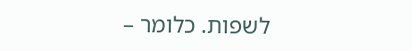לשפות. כלומר –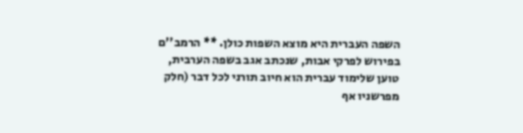השפה העברית היא מוצא השפות כולן. ** הרמב''ם בפירוש לפרקי אבות, שנכתב אגב בשפה הערבית, טוען שלימוד עברית הוא חיוב תורני לכל דבר (חלק מפרשניו אף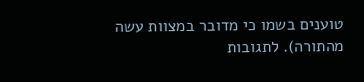טוענים בשמו כי מדובר במצוות עשה מהתורה). לתגובות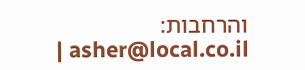והרחבות: asher@local.co.il |